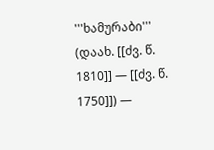'''ხამურაბი''' (დაახ. [[ძვ. წ. 1810]] — [[ძვ. წ. 1750]]) —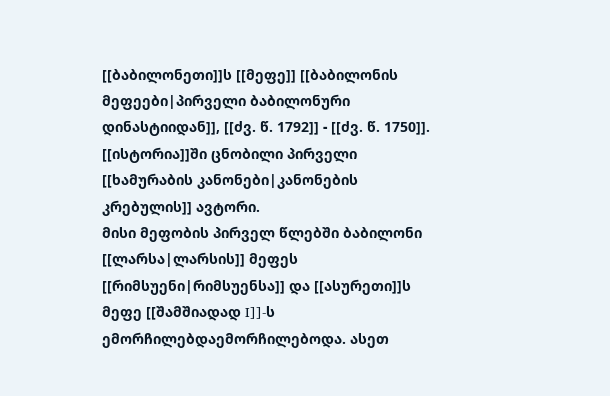[[ბაბილონეთი]]ს [[მეფე]] [[ბაბილონის მეფეები|პირველი ბაბილონური დინასტიიდან]], [[ძვ. წ. 1792]] - [[ძვ. წ. 1750]]. [[ისტორია]]ში ცნობილი პირველი [[ხამურაბის კანონები|კანონების კრებულის]] ავტორი.
მისი მეფობის პირველ წლებში ბაბილონი [[ლარსა|ლარსის]] მეფეს [[რიმსუენი|რიმსუენსა]] და [[ასურეთი]]ს მეფე [[შამშიადად I]]-ს ემორჩილებდაემორჩილებოდა. ასეთ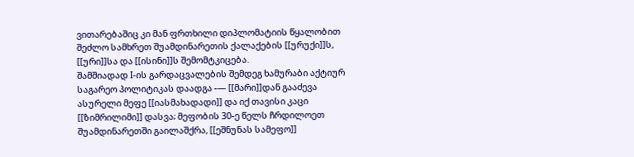ვითარებაშიც კი მან ფრთხილი დიპლომატიის წყალობით შეძლო სამხრეთ შუამდინარეთის ქალაქების [[ურუქი]]ს, [[ური]]სა და [[ისინი]]ს შემომტკიცება.
შამშიადად I-ის გარდაცვალების შემდეგ ხამურაბი აქტიურ საგარეო პოლიტიკას დაადგა -— [[მარი]]დან გააძევა ასურელი მეფე [[იასმახადადი]] და იქ თავისი კაცი [[ზიმრილიმი]] დასვა; მეფობის 30-ე წელს ჩრდილოეთ შუამდინარეთში გაილაშქრა, [[ეშნუნას სამეფო]]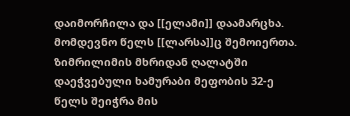დაიმორჩილა და [[ელამი]] დაამარცხა. მომდევნო წელს [[ლარსა]]ც შემოიერთა. ზიმრილიმის მხრიდან ღალატში დაეჭვებული ხამურაბი მეფობის 32-ე წელს შეიჭრა მის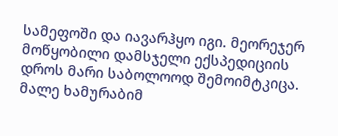სამეფოში და იავარჰყო იგი. მეორეჯერ მოწყობილი დამსჯელი ექსპედიციის დროს მარი საბოლოოდ შემოიმტკიცა. მალე ხამურაბიმ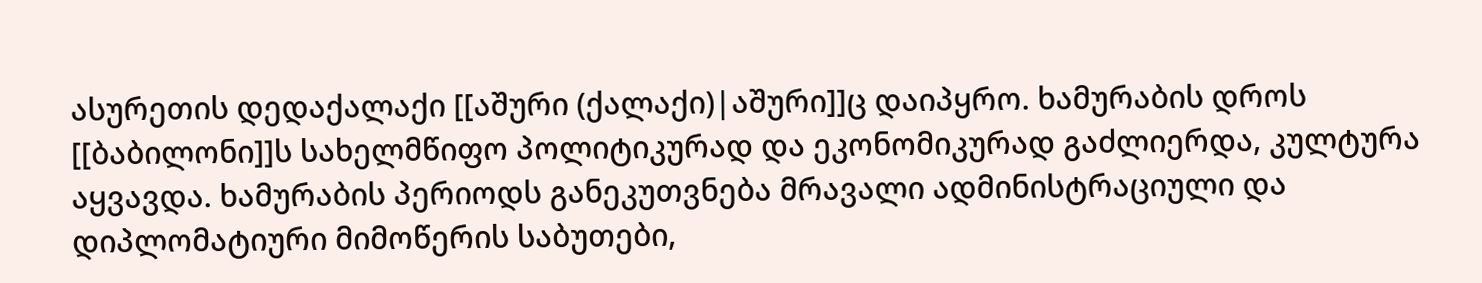ასურეთის დედაქალაქი [[აშური (ქალაქი)|აშური]]ც დაიპყრო. ხამურაბის დროს [[ბაბილონი]]ს სახელმწიფო პოლიტიკურად და ეკონომიკურად გაძლიერდა, კულტურა აყვავდა. ხამურაბის პერიოდს განეკუთვნება მრავალი ადმინისტრაციული და დიპლომატიური მიმოწერის საბუთები,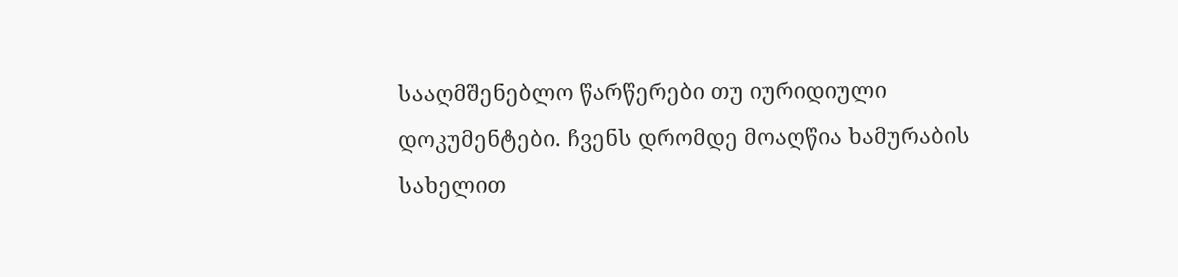სააღმშენებლო წარწერები თუ იურიდიული დოკუმენტები. ჩვენს დრომდე მოაღწია ხამურაბის სახელით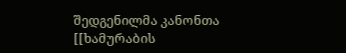შედგენილმა კანონთა [[ხამურაბის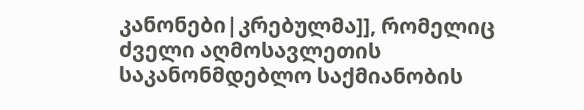კანონები|კრებულმა]], რომელიც ძველი აღმოსავლეთის საკანონმდებლო საქმიანობის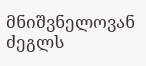მნიშვნელოვან ძეგლს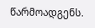წარმოადგენს.